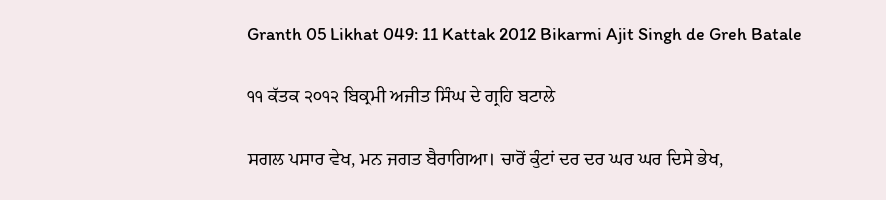Granth 05 Likhat 049: 11 Kattak 2012 Bikarmi Ajit Singh de Greh Batale

੧੧ ਕੱਤਕ ੨੦੧੨ ਬਿਕ੍ਰਮੀ ਅਜੀਤ ਸਿੰਘ ਦੇ ਗ੍ਰਹਿ ਬਟਾਲੇ

ਸਗਲ ਪਸਾਰ ਵੇਖ, ਮਨ ਜਗਤ ਬੈਰਾਗਿਆ। ਚਾਰੋਂ ਕੁੰਟਾਂ ਦਰ ਦਰ ਘਰ ਘਰ ਦਿਸੇ ਭੇਖ,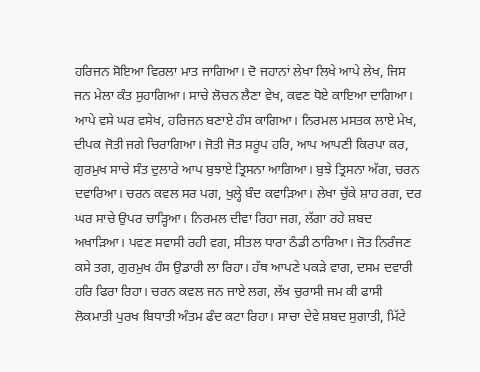ਹਰਿਜਨ ਸੋਇਆ ਵਿਰਲਾ ਮਾਤ ਜਾਗਿਆ। ਦੋ ਜਹਾਨਾਂ ਲੇਖਾ ਲਿਖੇ ਆਪੇ ਲੇਖ, ਜਿਸ ਜਨ ਮੇਲਾ ਕੰਤ ਸੁਹਾਗਿਆ। ਸਾਚੇ ਲੋਚਨ ਲੈਣਾ ਵੇਖ, ਕਵਣ ਧੋਏ ਕਾਇਆ ਦਾਗਿਆ। ਆਪੇ ਵਸੇ ਘਰ ਵਸੇਖ, ਹਰਿਜਨ ਬਣਾਏ ਹੰਸ ਕਾਗਿਆ। ਨਿਰਮਲ ਮਸਤਕ ਲਾਏ ਮੇਖ, ਦੀਪਕ ਜੋਤੀ ਜਗੇ ਚਿਰਾਗਿਆ। ਜੋਤੀ ਜੋਤ ਸਰੂਪ ਹਰਿ, ਆਪ ਆਪਣੀ ਕਿਰਪਾ ਕਰ, ਗੁਰਮੁਖ ਸਾਚੇ ਸੰਤ ਦੁਲਾਰੇ ਆਪ ਬੁਝਾਏ ਤ੍ਰਿਸਨਾ ਆਗਿਆ। ਬੁਝੇ ਤ੍ਰਿਸਨਾ ਅੱਗ, ਚਰਨ ਦਵਾਰਿਆ। ਚਰਨ ਕਵਲ ਸਰ ਪਗ, ਖੁਲ੍ਹੇ ਬੰਦ ਕਵਾੜਿਆ। ਲੇਖਾ ਚੁੱਕੇ ਸ਼ਾਹ ਰਗ, ਦਰ ਘਰ ਸਾਚੇ ਉਪਰ ਚਾੜ੍ਹਿਆ। ਨਿਰਮਲ ਦੀਵਾ ਰਿਹਾ ਜਗ, ਲੱਗਾ ਰਹੇ ਸ਼ਬਦ ਅਖਾੜਿਆ। ਪਵਣ ਸਵਾਸੀ ਰਹੀ ਵਗ, ਸੀਤਲ ਧਾਰਾ ਠੰਡੀ ਠਾਰਿਆ। ਜੋਤ ਨਿਰੰਜਣ ਕਸੇ ਤਗ, ਗੁਰਮੁਖ ਹੰਸ ਉਡਾਰੀ ਲਾ ਰਿਹਾ। ਹੱਥ ਆਪਣੇ ਪਕੜੇ ਵਾਗ, ਦਸਮ ਦਵਾਰੀ ਹਰਿ ਫਿਰਾ ਰਿਹਾ। ਚਰਨ ਕਵਲ ਜਨ ਜਾਏ ਲਗ, ਲੱਖ ਚੁਰਾਸੀ ਜਮ ਕੀ ਫਾਸੀ ਲੋਕਮਾਤੀ ਪੁਰਖ ਬਿਧਾਤੀ ਅੰਤਮ ਫੰਦ ਕਟਾ ਰਿਹਾ। ਸਾਚਾ ਦੇਵੇ ਸ਼ਬਦ ਸੁਗਾਤੀ, ਮਿੱਟੇ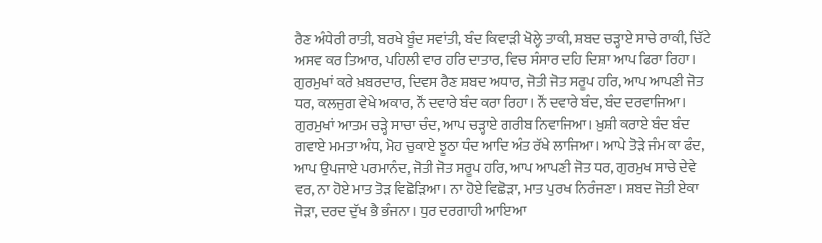ਰੈਣ ਅੰਧੇਰੀ ਰਾਤੀ, ਬਰਖੇ ਬੂੰਦ ਸਵਾਂਤੀ, ਬੰਦ ਕਿਵਾੜੀ ਖੋਲ੍ਹੇ ਤਾਕੀ, ਸ਼ਬਦ ਚੜ੍ਹਾਏ ਸਾਚੇ ਰਾਕੀ, ਚਿੱਟੇ ਅਸਵ ਕਰ ਤਿਆਰ, ਪਹਿਲੀ ਵਾਰ ਹਰਿ ਦਾਤਾਰ, ਵਿਚ ਸੰਸਾਰ ਦਹਿ ਦਿਸ਼ਾ ਆਪ ਫਿਰਾ ਰਿਹਾ। ਗੁਰਮੁਖਾਂ ਕਰੇ ਖ਼ਬਰਦਾਰ, ਦਿਵਸ ਰੈਣ ਸ਼ਬਦ ਅਧਾਰ, ਜੋਤੀ ਜੋਤ ਸਰੂਪ ਹਰਿ, ਆਪ ਆਪਣੀ ਜੋਤ ਧਰ, ਕਲਜੁਗ ਵੇਖੇ ਅਕਾਰ, ਨੌਂ ਦਵਾਰੇ ਬੰਦ ਕਰਾ ਰਿਹਾ। ਨੌਂ ਦਵਾਰੇ ਬੰਦ, ਬੰਦ ਦਰਵਾਜਿਆ। ਗੁਰਮੁਖਾਂ ਆਤਮ ਚੜ੍ਹੇ ਸਾਚਾ ਚੰਦ, ਆਪ ਚੜ੍ਹਾਏ ਗਰੀਬ ਨਿਵਾਜਿਆ। ਖ਼ੁਸ਼ੀ ਕਰਾਏ ਬੰਦ ਬੰਦ ਗਵਾਏ ਮਮਤਾ ਅੰਧ, ਮੋਹ ਚੁਕਾਏ ਝੂਠਾ ਧੰਦ ਆਦਿ ਅੰਤ ਰੱਖੇ ਲਾਜਿਆ। ਆਪੇ ਤੋੜੇ ਜੰਮ ਕਾ ਫੰਦ, ਆਪ ਉਪਜਾਏ ਪਰਮਾਨੰਦ, ਜੋਤੀ ਜੋਤ ਸਰੂਪ ਹਰਿ, ਆਪ ਆਪਣੀ ਜੋਤ ਧਰ, ਗੁਰਮੁਖ ਸਾਚੇ ਦੇਵੇ ਵਰ, ਨਾ ਹੋਏ ਮਾਤ ਤੋੜ ਵਿਛੋੜਿਆ। ਨਾ ਹੋਏ ਵਿਛੋੜਾ, ਮਾਤ ਪੁਰਖ ਨਿਰੰਜਣਾ। ਸ਼ਬਦ ਜੋਤੀ ਏਕਾ ਜੋੜਾ, ਦਰਦ ਦੁੱਖ ਭੈ ਭੰਜਨਾ। ਧੁਰ ਦਰਗਾਹੀ ਆਇਆ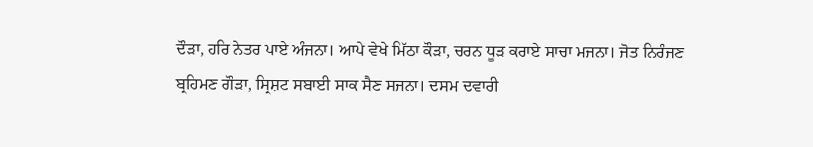ਦੌੜਾ, ਹਰਿ ਨੇਤਰ ਪਾਏ ਅੰਜਨਾ। ਆਪੇ ਵੇਖੇ ਮਿੱਠਾ ਕੌੜਾ, ਚਰਨ ਧੂੜ ਕਰਾਏ ਸਾਚਾ ਮਜਨਾ। ਜੋਤ ਨਿਰੰਜਣ ਬ੍ਰਹਿਮਣ ਗੌੜਾ, ਸ੍ਰਿਸ਼ਟ ਸਬਾਈ ਸਾਕ ਸੈਣ ਸਜਨਾ। ਦਸਮ ਦਵਾਰੀ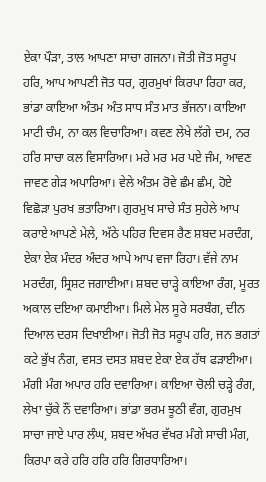ਏਕਾ ਪੌੜਾ, ਤਾਲ ਆਪਣਾ ਸਾਚਾ ਗਜਨਾ। ਜੋਤੀ ਜੋਤ ਸਰੂਪ ਹਰਿ, ਆਪ ਆਪਣੀ ਜੋਤ ਧਰ, ਗੁਰਮੁਖਾਂ ਕਿਰਪਾ ਰਿਹਾ ਕਰ, ਭਾਂਡਾ ਕਾਇਆ ਅੰਤਮ ਅੰਤ ਸਾਧ ਸੰਤ ਮਾਤ ਭੱਜਨਾ। ਕਾਇਆ ਮਾਟੀ ਚੰਮ, ਨਾ ਕਲ ਵਿਚਾਰਿਆ। ਕਵਣ ਲੇਖੇ ਲੱਗੇ ਦਮ, ਨਰ ਹਰਿ ਸਾਚਾ ਕਲ ਵਿਸਾਰਿਆ। ਮਰੇ ਮਰ ਮਰ ਪਏ ਜੰਮ, ਆਵਣ ਜਾਵਣ ਗੇੜ ਅਪਾਰਿਆ। ਵੇਲੇ ਅੰਤਮ ਰੋਵੇ ਛੰਮ ਛੰਮ, ਹੋਏ ਵਿਛੋੜਾ ਪੁਰਖ ਭਤਾਰਿਆ। ਗੁਰਮੁਖ ਸਾਚੇ ਸੰਤ ਸੁਹੇਲੇ ਆਪ ਕਰਾਏ ਆਪਣੇ ਮੇਲੇ, ਅੱਠੇ ਪਹਿਰ ਦਿਵਸ ਰੈਣ ਸ਼ਬਦ ਮਰਦੰਗ, ਏਕਾ ਏਕ ਮੰਦਰ ਅੰਦਰ ਆਪੇ ਆਪ ਵਜਾ ਰਿਹਾ। ਵੱਜੇ ਨਾਮ ਮਰਦੰਗ, ਸ੍ਰਿਸ਼ਟ ਜਗਾਈਆ। ਸ਼ਬਦ ਚਾੜ੍ਹੇ ਕਾਇਆ ਰੰਗ, ਮੂਰਤ ਅਕਾਲ ਦਇਆ ਕਮਾਈਆ। ਮਿਲੇ ਮੇਲ ਸੂਰੇ ਸਰਬੰਗ, ਦੀਨ ਦਿਆਲ ਦਰਸ ਦਿਖਾਈਆ। ਜੋਤੀ ਜੋਤ ਸਰੂਪ ਹਰਿ, ਜਨ ਭਗਤਾਂ ਕਟੇ ਭੁੱਖ ਨੰਗ, ਵਸਤ ਦਸਤ ਸ਼ਬਦ ਏਕਾ ਏਕ ਹੱਥ ਫੜਾਈਆ। ਮੰਗੀ ਮੰਗ ਅਪਾਰ ਹਰਿ ਦਵਾਰਿਆ। ਕਾਇਆ ਚੋਲੀ ਚੜ੍ਹੇ ਰੰਗ, ਲੇਖਾ ਚੁੱਕੇ ਨੌਂ ਦਵਾਰਿਆ। ਭਾਂਡਾ ਭਰਮ ਝੂਠੀ ਵੰਗ, ਗੁਰਮੁਖ ਸਾਚਾ ਜਾਏ ਪਾਰ ਲੰਘ, ਸ਼ਬਦ ਅੱਖਰ ਵੱਖਰ ਮੰਗੇ ਸਾਚੀ ਮੰਗ, ਕਿਰਪਾ ਕਰੇ ਹਰਿ ਹਰਿ ਹਰਿ ਗਿਰਧਾਰਿਆ।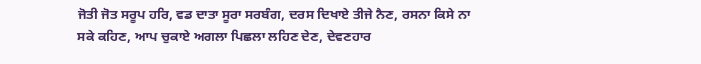ਜੋਤੀ ਜੋਤ ਸਰੂਪ ਹਰਿ, ਵਡ ਦਾਤਾ ਸੂਰਾ ਸਰਬੰਗ, ਦਰਸ ਦਿਖਾਏ ਤੀਜੇ ਨੈਣ, ਰਸਨਾ ਕਿਸੇ ਨਾ ਸਕੇ ਕਹਿਣ, ਆਪ ਚੁਕਾਏ ਅਗਲਾ ਪਿਛਲਾ ਲਹਿਣ ਦੇਣ, ਦੇਵਣਹਾਰ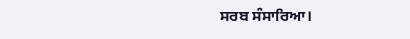ਸਰਬ ਸੰਸਾਰਿਆ।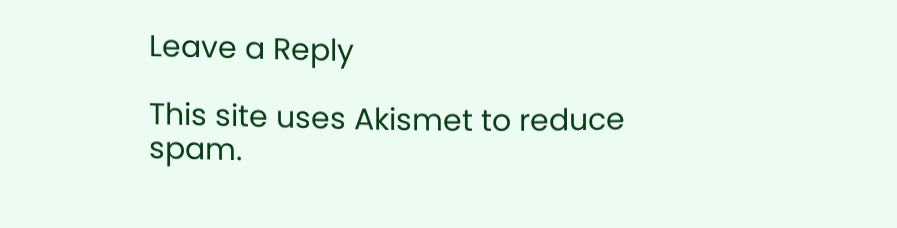Leave a Reply

This site uses Akismet to reduce spam.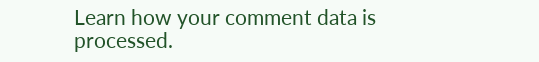Learn how your comment data is processed.